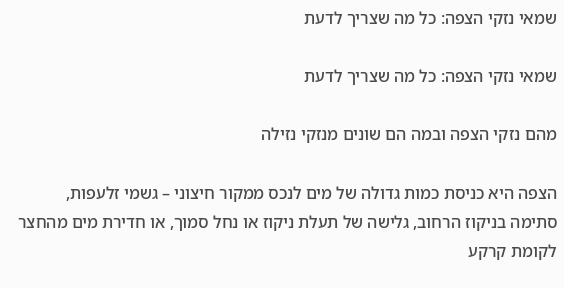שמאי נזקי הצפה: כל מה שצריך לדעת

שמאי נזקי הצפה: כל מה שצריך לדעת

מהם נזקי הצפה ובמה הם שונים מנזקי נזילה

הצפה היא כניסת כמות גדולה של מים לנכס ממקור חיצוני – גשמי זלעפות, סתימה בניקוז הרחוב, גלישה של תעלת ניקוז או נחל סמוך, או חדירת מים מהחצר לקומת קרקע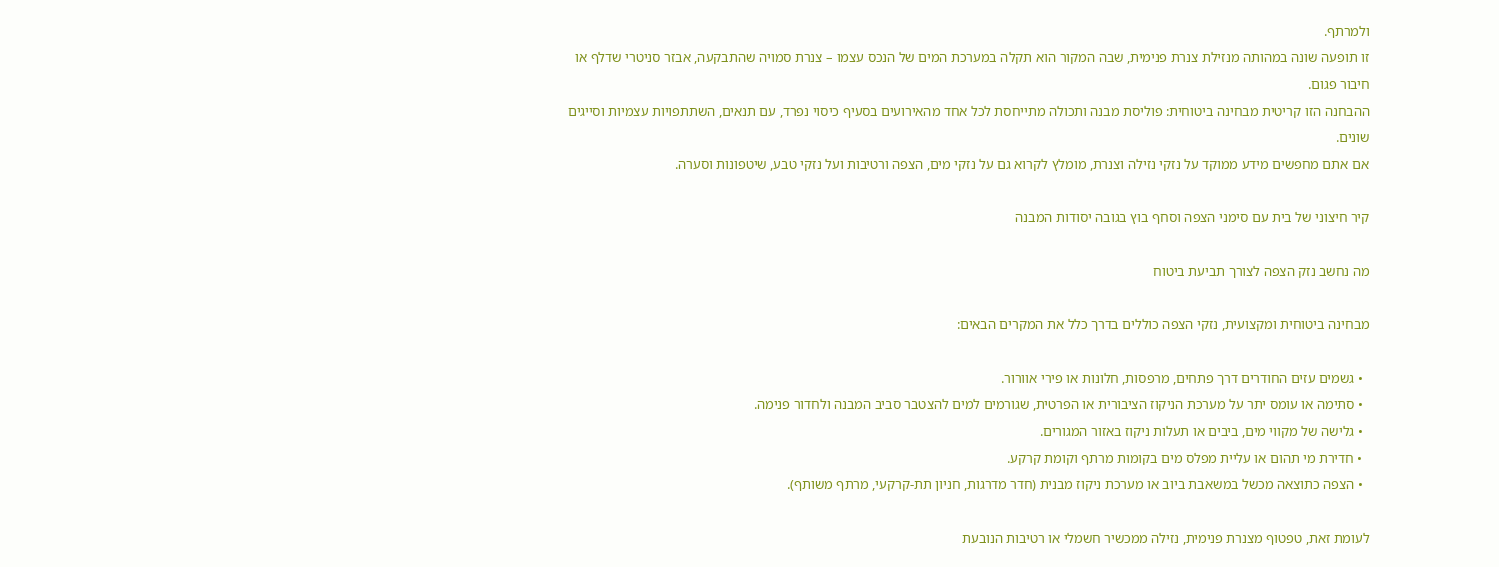ולמרתף.
זו תופעה שונה במהותה מנזילת צנרת פנימית, שבה המקור הוא תקלה במערכת המים של הנכס עצמו – צנרת סמויה שהתבקעה, אבזר סניטרי שדלף או חיבור פגום.
ההבחנה הזו קריטית מבחינה ביטוחית: פוליסת מבנה ותכולה מתייחסת לכל אחד מהאירועים בסעיף כיסוי נפרד, עם תנאים, השתתפויות עצמיות וסייגים שונים.
אם אתם מחפשים מידע ממוקד על נזקי נזילה וצנרת, מומלץ לקרוא גם על נזקי מים, הצפה ורטיבות ועל נזקי טבע, שיטפונות וסערה.

קיר חיצוני של בית עם סימני הצפה וסחף בוץ בגובה יסודות המבנה

מה נחשב נזק הצפה לצורך תביעת ביטוח

מבחינה ביטוחית ומקצועית, נזקי הצפה כוללים בדרך כלל את המקרים הבאים:

  • גשמים עזים החודרים דרך פתחים, מרפסות, חלונות או פירי אוורור.
  • סתימה או עומס יתר על מערכת הניקוז הציבורית או הפרטית, שגורמים למים להצטבר סביב המבנה ולחדור פנימה.
  • גלישה של מקווי מים, ביבים או תעלות ניקוז באזור המגורים.
  • חדירת מי תהום או עליית מפלס מים בקומות מרתף וקומת קרקע.
  • הצפה כתוצאה מכשל במשאבת ביוב או מערכת ניקוז מבנית (חדר מדרגות, חניון תת-קרקעי, מרתף משותף).

לעומת זאת, טפטוף מצנרת פנימית, נזילה ממכשיר חשמלי או רטיבות הנובעת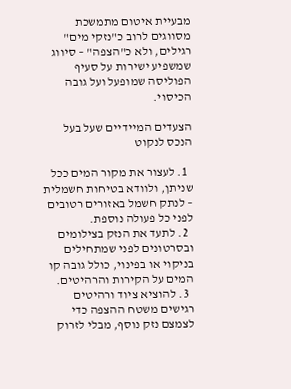מבעיית איטום מתמשכת מסווגים לרוב כ"נזקי מים" רגילים, ולא כ"הצפה" – סיווג שמשפיע ישירות על סעיף הפוליסה שמופעל ועל גובה הכיסוי.

הצעדים המיידיים שעל בעל הנכס לנקוט

  1. לעצור את מקור המים ככל שניתן, ולוודא בטיחות חשמלית – לנתק חשמל באזורים רטובים לפני כל פעולה נוספת.
  2. לתעד את הנזק בצילומים ובסרטונים לפני שמתחילים בניקוי או בפינוי, כולל גובה קו המים על הקירות והרהיטים.
  3. להוציא ציוד ורהיטים רגישים משטח ההצפה כדי לצמצם נזק נוסף, מבלי לזרוק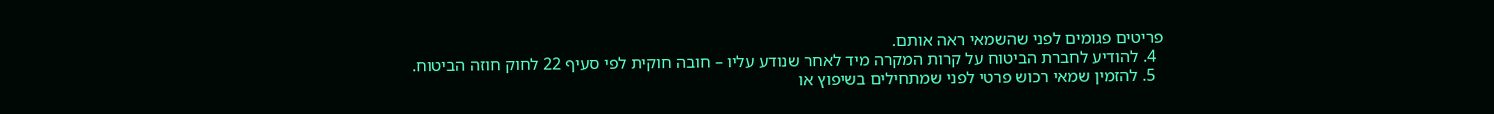פריטים פגומים לפני שהשמאי ראה אותם.
  4. להודיע לחברת הביטוח על קרות המקרה מיד לאחר שנודע עליו – חובה חוקית לפי סעיף 22 לחוק חוזה הביטוח.
  5. להזמין שמאי רכוש פרטי לפני שמתחילים בשיפוץ או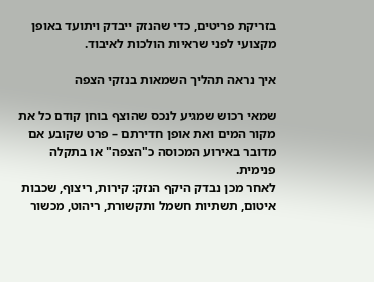בזריקת פריטים, כדי שהנזק ייבדק ויתועד באופן מקצועי לפני שראיות הולכות לאיבוד.

איך נראה תהליך השמאות בנזקי הצפה

שמאי רכוש שמגיע לנכס שהוצף בוחן קודם כל את מקור המים ואת אופן חדירתם – פרט שקובע אם מדובר באירוע המכוסה כ"הצפה" או בתקלה פנימית.
לאחר מכן נבדק היקף הנזק: קירות, ריצוף, שכבות איטום, תשתיות חשמל ותקשורת, ריהוט, מכשור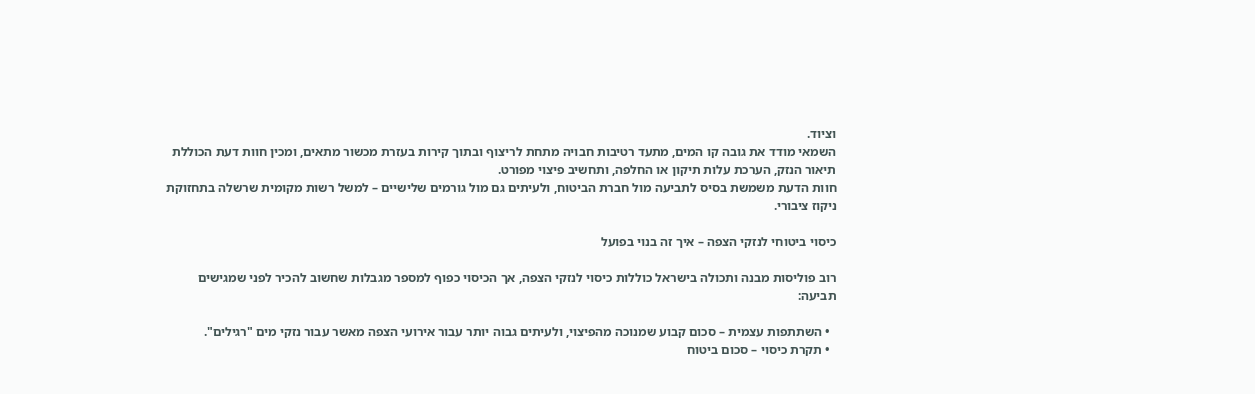וציוד.
השמאי מודד את גובה קו המים, מתעד רטיבות חבויה מתחת לריצוף ובתוך קירות בעזרת מכשור מתאים, ומכין חוות דעת הכוללת תיאור הנזק, הערכת עלות תיקון או החלפה, ותחשיב פיצוי מפורט.
חוות הדעת משמשת בסיס לתביעה מול חברת הביטוח, ולעיתים גם מול גורמים שלישיים – למשל רשות מקומית שרשלה בתחזוקת ניקוז ציבורי.

כיסוי ביטוחי לנזקי הצפה – איך זה בנוי בפועל

רוב פוליסות מבנה ותכולה בישראל כוללות כיסוי לנזקי הצפה, אך הכיסוי כפוף למספר מגבלות שחשוב להכיר לפני שמגישים תביעה:

  • השתתפות עצמית – סכום קבוע שמנוכה מהפיצוי, ולעיתים גבוה יותר עבור אירועי הצפה מאשר עבור נזקי מים "רגילים".
  • תקרת כיסוי – סכום ביטוח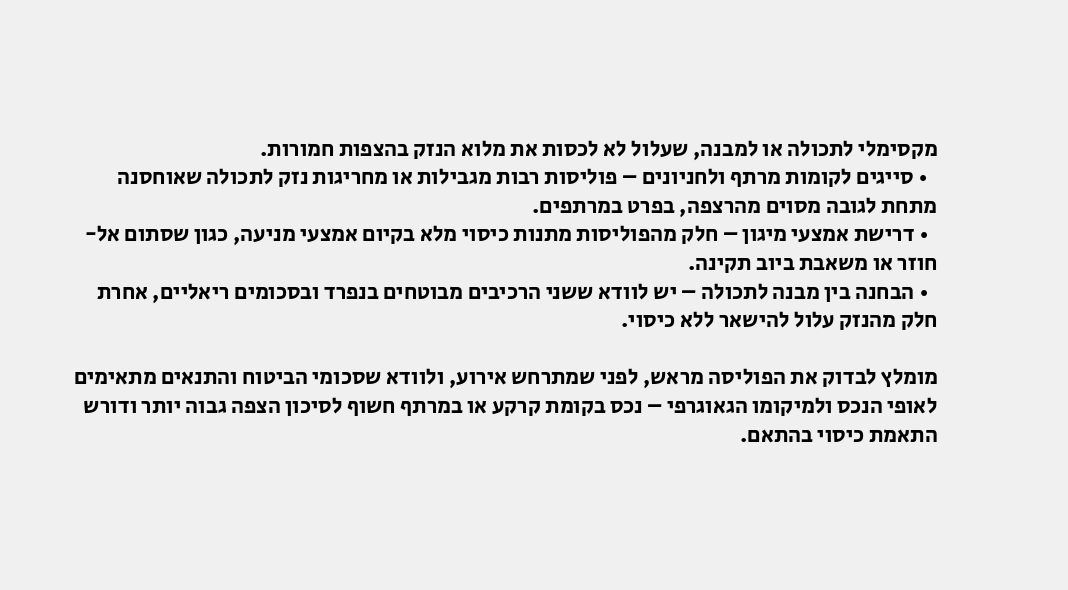מקסימלי לתכולה או למבנה, שעלול לא לכסות את מלוא הנזק בהצפות חמורות.
  • סייגים לקומות מרתף ולחניונים – פוליסות רבות מגבילות או מחריגות נזק לתכולה שאוחסנה מתחת לגובה מסוים מהרצפה, בפרט במרתפים.
  • דרישת אמצעי מיגון – חלק מהפוליסות מתנות כיסוי מלא בקיום אמצעי מניעה, כגון שסתום אל-חוזר או משאבת ביוב תקינה.
  • הבחנה בין מבנה לתכולה – יש לוודא ששני הרכיבים מבוטחים בנפרד ובסכומים ריאליים, אחרת חלק מהנזק עלול להישאר ללא כיסוי.

מומלץ לבדוק את הפוליסה מראש, לפני שמתרחש אירוע, ולוודא שסכומי הביטוח והתנאים מתאימים לאופי הנכס ולמיקומו הגאוגרפי – נכס בקומת קרקע או במרתף חשוף לסיכון הצפה גבוה יותר ודורש התאמת כיסוי בהתאם.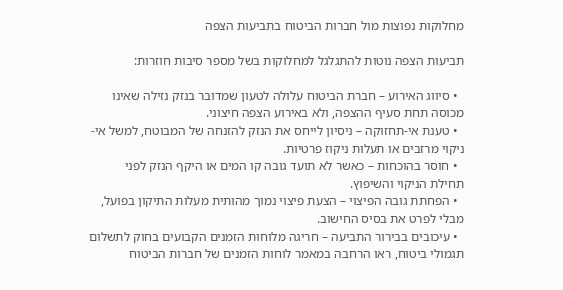מחלוקות נפוצות מול חברות הביטוח בתביעות הצפה

תביעות הצפה נוטות להתגלגל למחלוקות בשל מספר סיבות חוזרות:

  • סיווג האירוע – חברת הביטוח עלולה לטעון שמדובר בנזק נזילה שאינו מכוסה תחת סעיף ההצפה, ולא באירוע הצפה חיצוני.
  • טענת אי-תחזוקה – ניסיון לייחס את הנזק להזנחה של המבוטח, למשל אי-ניקוי מרזבים או תעלות ניקוז פרטיות.
  • חוסר בהוכחות – כאשר לא תועד גובה קו המים או היקף הנזק לפני תחילת הניקוי והשיפוץ.
  • הפחתת גובה הפיצוי – הצעת פיצוי נמוך מהותית מעלות התיקון בפועל, מבלי לפרט את בסיס החישוב.
  • עיכובים בבירור התביעה – חריגה מלוחות הזמנים הקבועים בחוק לתשלום תגמולי ביטוח, ראו הרחבה במאמר לוחות הזמנים של חברות הביטוח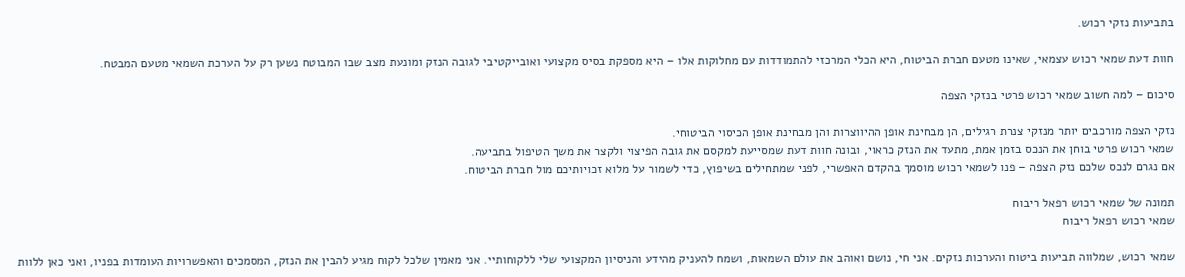בתביעות נזקי רכוש.

חוות דעת שמאי רכוש עצמאי, שאינו מטעם חברת הביטוח, היא הכלי המרכזי להתמודדות עם מחלוקות אלו – היא מספקת בסיס מקצועי ואובייקטיבי לגובה הנזק ומונעת מצב שבו המבוטח נשען רק על הערכת השמאי מטעם המבטח.

סיכום – למה חשוב שמאי רכוש פרטי בנזקי הצפה

נזקי הצפה מורכבים יותר מנזקי צנרת רגילים, הן מבחינת אופן ההיווצרות והן מבחינת אופן הכיסוי הביטוחי.
שמאי רכוש פרטי בוחן את הנכס בזמן אמת, מתעד את הנזק כראוי, ובונה חוות דעת שמסייעת למקסם את גובה הפיצוי ולקצר את משך הטיפול בתביעה.
אם נגרם לנכס שלכם נזק הצפה – פנו לשמאי רכוש מוסמך בהקדם האפשרי, לפני שמתחילים בשיפוץ, כדי לשמור על מלוא זכויותיכם מול חברת הביטוח.

תמונה של שמאי רכוש רפאל ריבוח
שמאי רכוש רפאל ריבוח

שמאי רכוש, שמלווה תביעות ביטוח והערכות נזקים. אני חי, נושם ואוהב את עולם השמאות, ושמח להעניק מהידע והניסיון המקצועי שלי ללקוחותיי. אני מאמין שלכל לקוח מגיע להבין את הנזק, המסמכים והאפשרויות העומדות בפניו, ואני כאן ללוות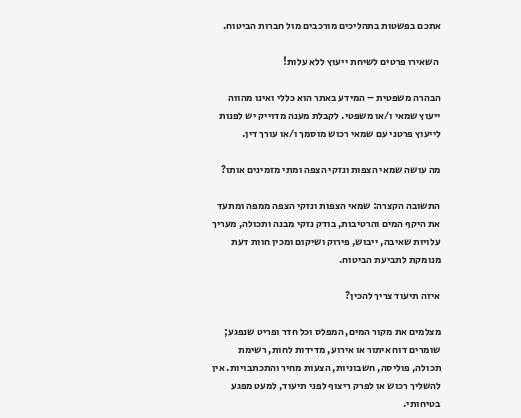אתכם בפשטות בתהליכים מורכבים מול חברות הביטוח.

 השאירו פרטים לשיחת ייעוץ ללא עלות!

הבהרה משפטית – המידע באתר הוא כללי ואינו מהווה ייעוץ שמאי ו/או משפטי. לקבלת מענה מדוייק יש לפנות לייעוץ פרטני עם שמאי רכוש מוסמך ו/או עורך דין.

מה עושה שמאי הצפות ונזקי הצפה ומתי מזמינים אותו?

התשובה הקצרה: שמאי הצפות ונזקי הצפה ממפה ומתעד את היקף המים והרטיבות, בודק נזקי מבנה ותכולה, מעריך עלויות שאיבה, ייבוש, פירוק ושיקום ומכין חוות דעת מנומקת לתביעת הביטוח.

איזה תיעוד צריך להכין?

מצלמים את מקור המים, המפלס וכל חדר ופריט שנפגע; שומרים דוח איתור או אירוע, מדידות לחות, רשימת תכולה, פוליסה, חשבוניות, הצעות מחיר והתכתבויות. אין להשליך רכוש או לפרק ריצוף לפני תיעוד, למעט מפגע בטיחותי.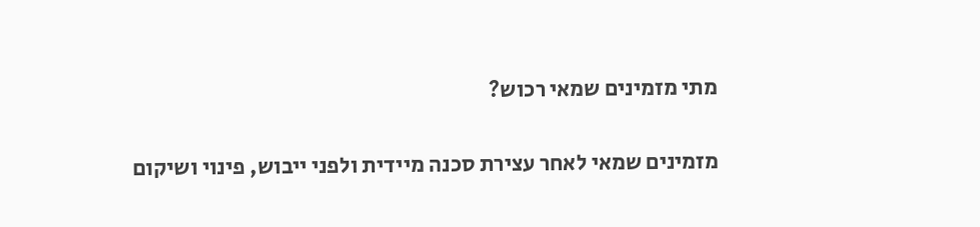מתי מזמינים שמאי רכוש?

מזמינים שמאי לאחר עצירת סכנה מיידית ולפני ייבוש, פינוי ושיקום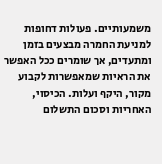משמעותיים. פעולות דחופות למניעת החמרה מבצעים בזמן ומתעדים, אך שומרים ככל האפשר את הראיות שמאפשרות לקבוע מקור, היקף ועלות. הכיסוי, האחריות וסכום התשלום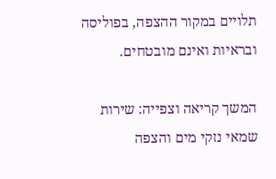תלויים במקור ההצפה, בפוליסה ובראיות ואינם מובטחים.

המשך קריאה וצפייה: שירות שמאי נזקי מים והצפה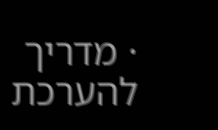· מדריך להערכת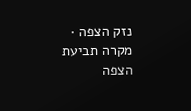נזק הצפה · מקרה תביעת הצפה